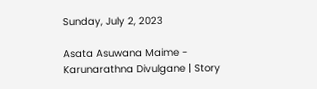Sunday, July 2, 2023

Asata Asuwana Maime - Karunarathna Divulgane | Story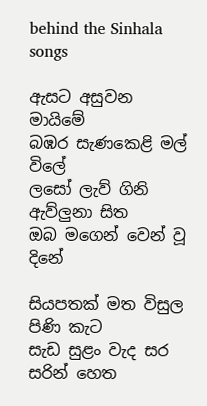behind the Sinhala songs

ඇසට අසුවන මායිමේ
බඹර සැණකෙළි මල් විලේ
ලසෝ ලැව් ගිනි ඇව්ලුනා සිත
ඔබ මගෙන් වෙන් වූ දිනේ

සියපතක් මත විසුල පිණි කැට
සැඩ සුළං වැද සර සරින් හෙත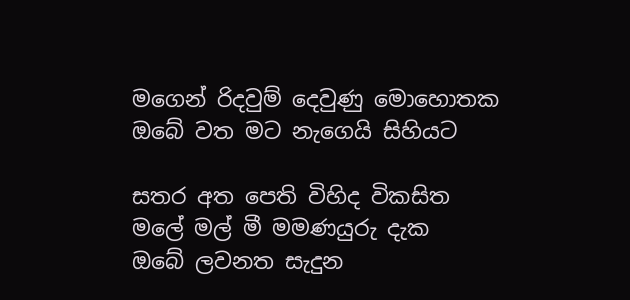මගෙන් රිදවුම් දෙවුණු මොහොතක
ඔබේ වත මට නැගෙයි සිහියට

සතර අත පෙති විහිද විකසිත
මලේ මල් මී මමණයුරු දැක
ඔබේ ලවනත සැදුන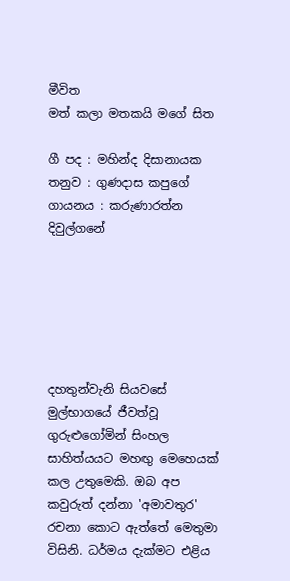මීවිත
මත් කලා මතකයි මගේ සිත

ගී පද : මහින්ද දිසානායක
තනුව : ගුණදාස කපුගේ
ගායනය : කරුණාරත්න දිවුල්ගනේ






දහතුන්වැනි සියවසේ මුල්භාගයේ ජීවත්වූ ගුරුළුගෝමින් සිංහල සාහිත්යයට මහඟු මෙහෙයක් කල උතුමෙකි. ඔබ අප කවුරුත් දන්නා 'අමාවතුර' රචනා කොට ඇත්තේ මෙතුමා විසිනි. ධර්මය දැක්මට එළිය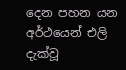දෙන පහන යන අර්ථයෙන් එලි දැක්වූ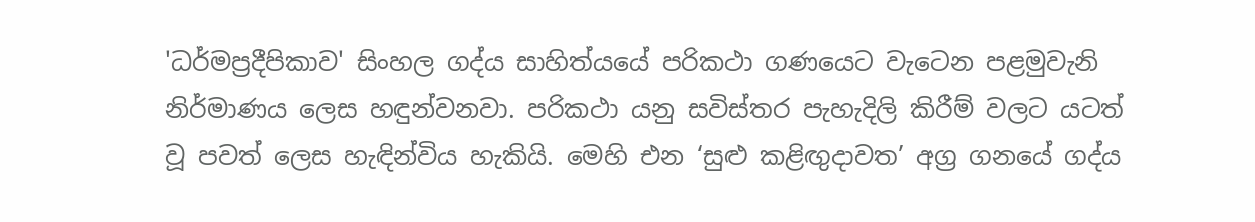'ධර්මප්‍රදීපිකාව' සිංහල ගද්ය සාහිත්යයේ පරිකථා ගණයෙට වැටෙන පළමුවැනි නිර්මාණය ලෙස හඳුන්වනවා. පරිකථා යනු සවිස්තර පැහැදිලි කිරීම් වලට යටත් වූ පවත් ලෙස හැඳින්විය හැකියි. මෙහි එන ‘සුළු කළිඟුදාවත’ අග්‍ර ගනයේ ගද්ය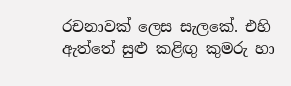රචනාවක් ලෙස සැලකේ. එහි ඇත්තේ සුළු කළිඟු කුමරු හා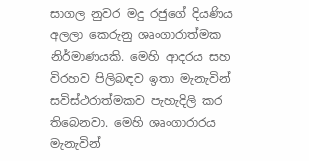සාගල නුවර මදු රජුගේ දියණිය අලලා කෙරුනු ශෘංගාරාත්මක නිර්මාණයකි. මෙහි ආදරය සහ විරහව පිලිබඳව ඉතා මැනැවින් සවිස්ථරාත්මකව පැහැදිලි කර තිබෙනවා. මෙහි ශෘංගාරාරය මැනැවින්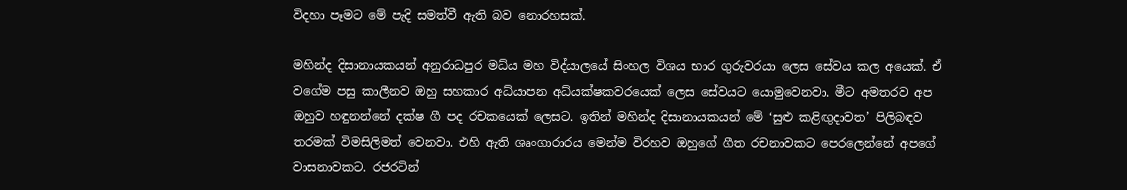විදහා පෑමට මේ පැදි සමත්වී ඇති බව නොරහසක්.

මහින්ද දිසානායකයන් අනුරාධපුර මධ්ය මහ විද්යාලයේ සිංහල විශය භාර ගුරුවරයා ලෙස සේවය කල අයෙක්. ඒ වගේම පසු කාලීනව ඔහු සහකාර අධ්යාපන අධ්යක්ෂකවරයෙක් ලෙස සේවයට යොමුවෙනවා. මීට අමතරව අප ඔහුව හඳුනන්නේ දක්ෂ ගී පද රචකයෙක් ලෙසට. ඉතින් මහින්ද දිසානායකයන් මේ ‘සුළු කළිඟුදාවත’ පිලිබඳව තරමක් විමසිලිමත් වෙනවා. එහි ඇති ශෘංගාරාරය මෙන්ම විරහව ඔහුගේ ගීත රචනාවකට පෙරලෙන්නේ අපගේ වාසනාවකට. රජරටින්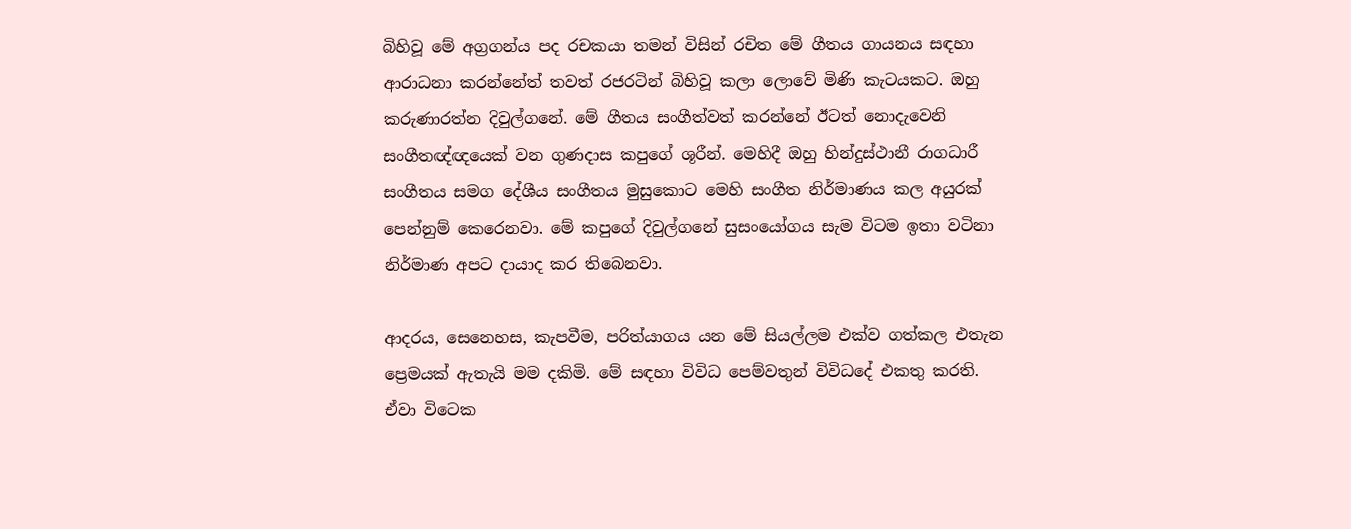බිහිවූ මේ අග්‍රගන්ය පද රචකයා තමන් විසින් රචිත මේ ගීතය ගායනය සඳහා ආරාධනා කරන්නේත් තවත් රජරටින් බිහිවූ කලා ලොවේ මිණි කැටයකට. ඔහු කරුණාරත්න දිවුල්ගනේ. මේ ගීතය සංගීත්වත් කරන්නේ ඊටත් නොදැවෙනි සංගීතඥ්ඥයෙක් වන ගුණදාස කපුගේ ශූරීන්. මෙහිදී ඔහු හින්දුස්ථානී රාගධාරී සංගීතය සමග දේශීය සංගීතය මුසුකොට මෙහි සංගීත නිර්මාණය කල අයුරක් පෙන්නුම් කෙරෙනවා. මේ කපුගේ දිවුල්ගනේ සුසංයෝගය සැම විටම ඉතා වටිනා නිර්මාණ අපට දායාද කර තිබෙනවා.

ආදරය, සෙනෙහස, කැපවීම, පරිත්යාගය යන මේ සියල්ලම එක්ව ගත්කල එතැන ප්‍රෙමයක් ඇතැයි මම දකිමි. මේ සඳහා විවිධ පෙම්වතුන් විවිධදේ එකතු කරති. ඒවා විටෙක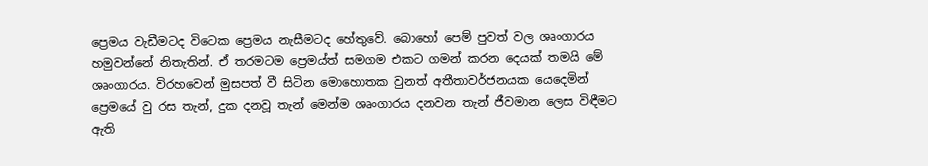ප්‍රෙමය වැඩීමටද විටෙක ප්‍රෙමය නැසීමටද හේතුවේ. බොහෝ පෙම් පුවත් වල ශෘංගාරය හමුවන්නේ නිතැතින්. ඒ තරමටම ප්‍රෙමය්ත් සමගම එකට ගමන් කරන දෙයක් තමයි මේ ශෘංගාරය. විරහවෙන් මුසපත් වී සිටින මොහොතක වුනත් අතීතාවර්ජනයක යෙදෙමින් ප්‍රෙමයේ වු රස තැන්, දුක දනවූ තැන් මෙන්ම ශෘංගාරය දනවන තැන් ජීවමාන ලෙස විඳීමට ඇති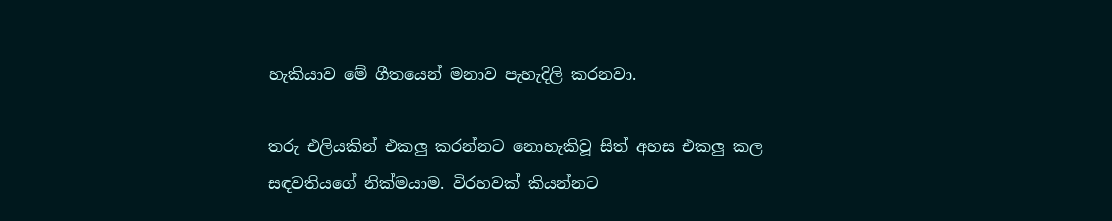හැකියාව මේ ගීතයෙන් මනාව පැහැදිලි කරනවා.

තරු එලියකින් එකලු කරන්නට නොහැකිවූ සිත් අහස එකලු කල සඳවතියගේ නික්මයාම. විරහවක් කියන්නට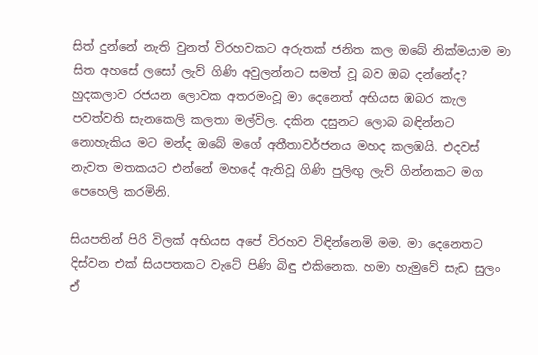සිත් දුන්නේ නැති වුනත් විරහවකට අරුතක් ජනිත කල ඔබේ නික්මයාම මා සිත අහසේ ලසෝ ලැව් ගිණි අවුලන්නට සමත් වූ බව ඔබ දන්නේද? හුදකලාව රජයන ලොවක අතරමංවූ මා දෙනෙත් අභියස ඹබර කැල පවත්වති සැනකෙලි කලතා මල්විල. දකින දසුනට ලොබ බඳින්නට නොහැකිය මට මන්ද ඔබේ මගේ අතීතාවර්ජනය මහද කලඹයි. එදවස් නැවත මතකයට එන්නේ මහදේ ඇතිවූ ගිණි පුලිඟු ලැව් ගින්නකට මග පෙහෙලි කරමිනි.

සියපතින් පිරි විලක් අභියස අපේ විරහව විඳින්නෙමි මම. මා දෙනෙතට දිස්වන එක් සියපතකට වැටේ පිණි බිඳු එකිනෙක. හමා හැමුවේ සැඩ සුලං ඒ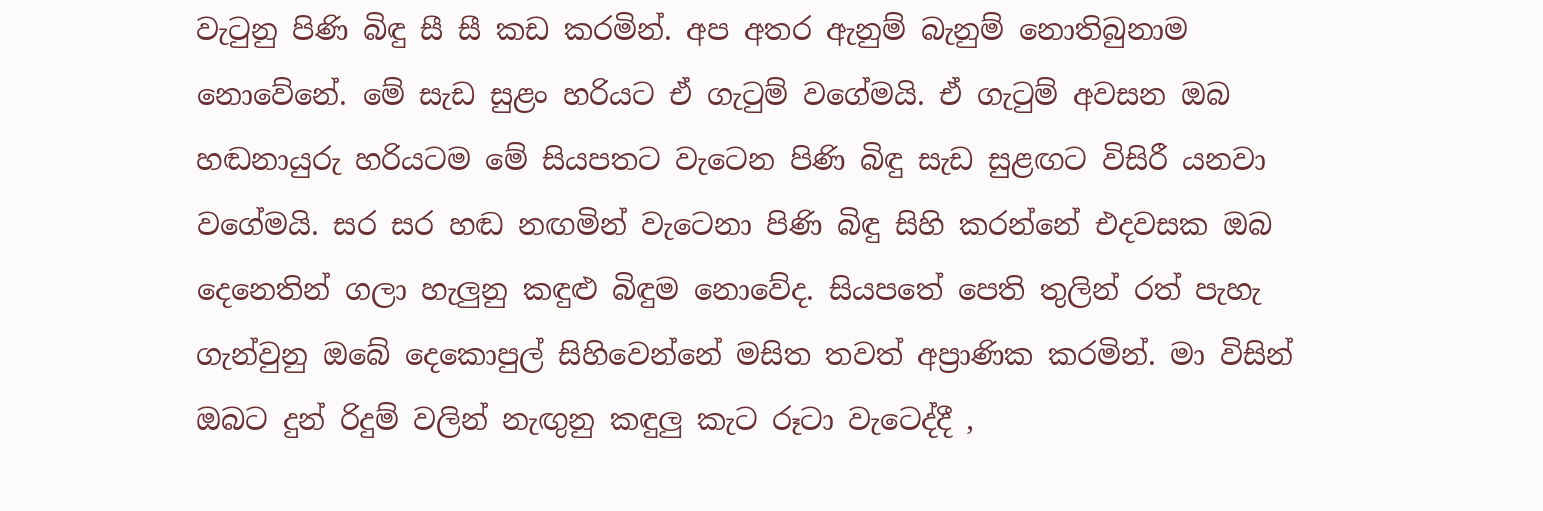වැටුනු පිණි බිඳු සී සී කඩ කරමින්. අප අතර ඇනුම් බැනුම් නොතිබුනාම නොවේනේ. මේ සැඩ සුළං හරියට ඒ ගැටුම් වගේමයි. ඒ ගැටුම් අවසන ඔබ හඬනායුරු හරියටම මේ සියපතට වැටෙන පිණි බිඳු සැඩ සුළඟට විසිරී යනවා වගේමයි. සර සර හඬ නඟමින් වැටෙනා පිණි බිඳු සිහි කරන්නේ එදවසක ඔබ දෙනෙතින් ගලා හැලුනු කඳුළු බිඳුම නොවේද. සියපතේ පෙති තුලින් රත් පැහැ ගැන්වුනු ඔබේ දෙකොපුල් සිහිවෙන්නේ මසිත තවත් අප්‍රාණික කරමින්. මා විසින් ඔබට දුන් රිදුම් වලින් නැඟුනු කඳුලු කැට රූටා වැටෙද්දී ,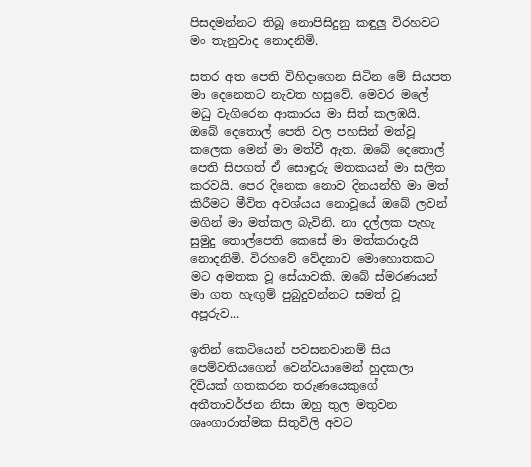පිසදමන්නට තිබූ නොපිසිදුනු කඳුලු විරහවට මං තැනුවාද නොදනිමි.

සතර අත පෙති විහිදාගෙන සිටින මේ සියපත මා දෙනෙතට නැවත හසුවේ. මෙවර මලේ මධු වැගිරෙන ආකාරය මා සිත් කලඹයි. ඔබේ දෙතොල් පෙති වල පහසින් මත්වූ කලෙක මෙන් මා මත්වී ඇත. ඔබේ දෙතොල් පෙති සිපගත් ඒ සොඳුරු මතකයන් මා සලිත කරවයි. පෙර දිනෙක නොව දිනයන්හි මා මත් කිරීමට මීවිත අවශ්යය නොවූයේ ඔබේ ලවන් මගින් මා මත්කල බැවිනි. නා දල්ලක පැහැ සුමුදු තොල්පෙති කෙසේ මා මත්කරාදැයි නොදනිමි. විරහවේ වේදනාව මොහොතකට මට අමතක වූ සේයාවකි. ඔබේ ස්මරණයන් මා ගත හැඟුම් පුබුදුවන්නට සමත් වූ අපූරුව...

ඉතින් කෙටියෙන් පවසනවානම් සිය පෙම්වතියගෙන් වෙන්වයාමෙන් හුදකලා දිවියක් ගතකරන තරුණයෙකුගේ අතීතාවර්ජන නිසා ඔහු තුල මතුවන ශෘංගාරාත්මක සිතුවිලි අවට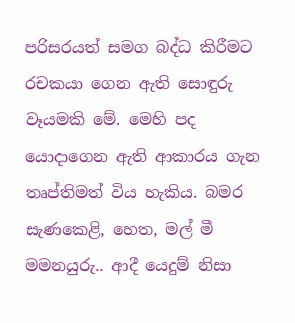පරිසරයත් සමග බද්ධ කිරීමට රචකයා ගෙන ඇති සොඳුරු වෑයමකි මේ. මෙහි පද යොදාගෙන ඇති ආකාරය ගැන තෘප්තිමත් විය හැකිය. බමර සැණකෙළි, හෙත, මල් මී මමනයුරු.. ආදී යෙදුම් නිසා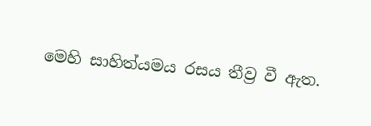මෙහි සාහිත්යමය රසය තීව්‍ර වී ඇත.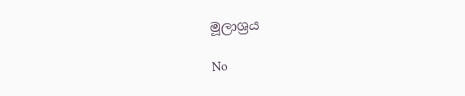මූලාශ්‍රය

No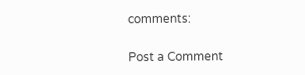comments:

Post a Comment